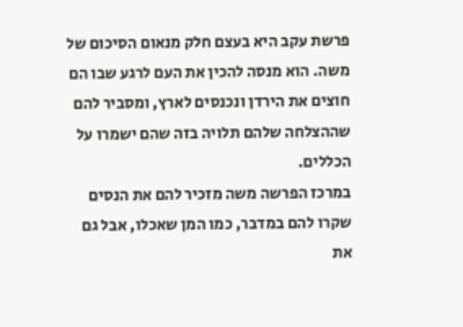פרשת עקב היא בעצם חלק מנאום הסיכום של משה. הוא מנסה להכין את העם לרגע שבו הם חוצים את הירדן ונכנסים לארץ, ומסביר להם שההצלחה שלהם תלויה בזה שהם ישמרו על הכללים.
במרכז הפרשה משה מזכיר להם את הנסים שקרו להם במדבר, כמו המן שאכלו, אבל גם את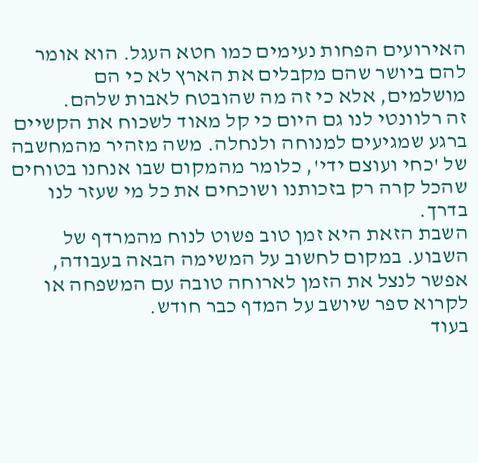האירועים הפחות נעימים כמו חטא העגל. הוא אומר להם ביושר שהם מקבלים את הארץ לא כי הם מושלמים, אלא כי זה מה שהובטח לאבות שלהם.
זה רלוונטי לנו גם היום כי קל מאוד לשכוח את הקשיים ברגע שמגיעים למנוחה ולנחלה. משה מזהיר מהמחשבה של 'כחי ועוצם ידי', כלומר מהמקום שבו אנחנו בטוחים שהכל קרה רק בזכותנו ושוכחים את כל מי שעזר לנו בדרך.
השבת הזאת היא זמן טוב פשוט לנוח מהמרדף של השבוע. במקום לחשוב על המשימה הבאה בעבודה, אפשר לנצל את הזמן לארוחה טובה עם המשפחה או לקרוא ספר שיושב על המדף כבר חודש.
בעוד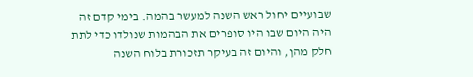שבועיים יחול ראש השנה למעשר בהמה. בימי קדם זה היה היום שבו היו סופרים את הבהמות שנולדו כדי לתת חלק מהן, והיום זה בעיקר תזכורת בלוח השנה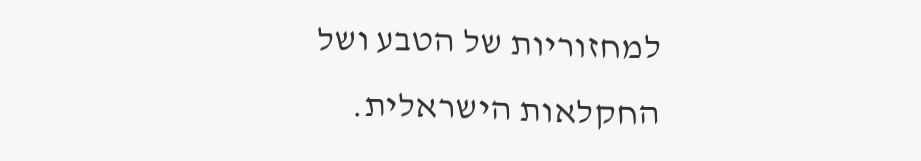למחזוריות של הטבע ושל החקלאות הישראלית.